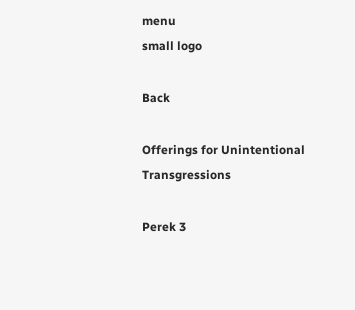menu
small logo

Back

Offerings for Unintentional Transgressions

Perek 3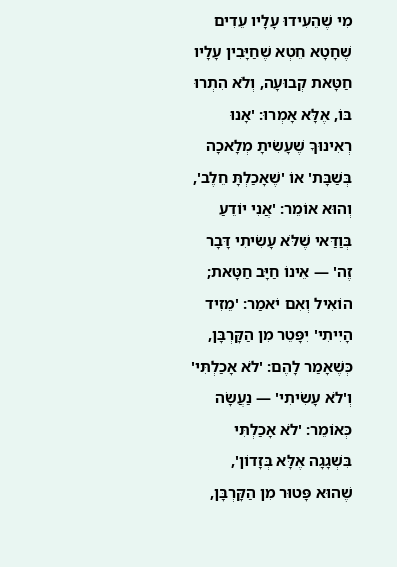מִי שֶׁהֵעִידוּ עָלָיו עֵדִים שֶׁחָטָא חֵטְא שֶׁחַיָּבִין עָלָיו חַטָּאת קְבוּעָה, וְלֹא הִתְרוּ בּוֹ, אֶלָּא אָמְרוּ: 'אָנוּ רְאִינוּךָ שֶׁעָשִׂיתָ מְלָאכָה בְּשַׁבָּת' אוֹ 'שֶׁאָכַלְתָּ חֵלֶב', וְהוּא אוֹמֵר: 'אֲנִי יוֹדֵעַ בְּוַדַּאי שֶׁלֹּא עָשִׂיתִי דָּבָר זֶה' — אֵינוֹ חַיָּב חַטָּאת; הוֹאִיל וְאִם יֹאמַר: 'מֵזִיד הָיִיתִי' יִפָּטֵר מִן הַקָּרְבָּן, כְּשֶׁאָמַר לָהֶם: 'לֹא אָכַלְתִּי' וְ'לֹא עָשִׂיתִי' — נַעֲשָׂה כְּאוֹמֵר: 'לֹא אָכַלְתִּי בִּשְׁגָגָה אֶלָּא בְּזָדוֹן', שֶׁהוּא פָּטוּר מִן הַקָּרְבָּן,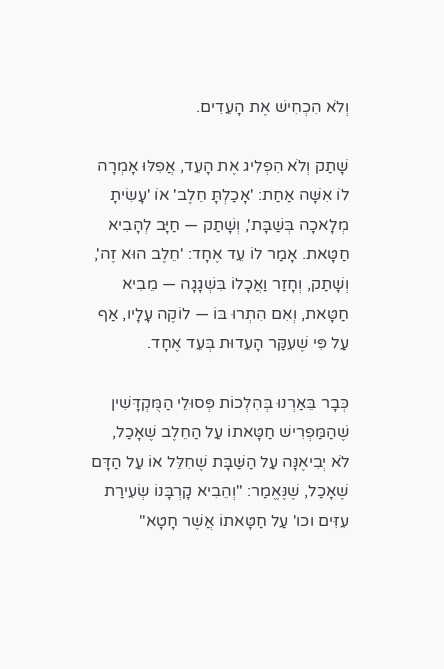וְלֹא הִכְחִישׁ אֶת הָעֵדִים.

שָׁתַק וְלֹא הִפְלִיג אֶת הָעֵד, אֲפִלּוּ אָמְרָה לוֹ אִשָּׁה אַחַת: 'אָכַלְתָּ חֵלֶב' אוֹ 'עָשִׂיתָ מְלָאכָה בְּשַׁבָּת', וְשָׁתַק — חַיָּב לְהָבִיא חַטָּאת. אָמַר לוֹ עֵד אֶחָד: 'חֵלֶב הוּא זֶה', וְשָׁתַק, וְחָזַר וַאֲכָלוֹ בִּשְׁגָגָה — מֵבִיא חַטָּאת, וְאִם הִתְרוּ בּוֹ — לוֹקֶה עָלָיו, אַף עַל פִּי שֶׁעִקַּר הָעֵדוּת בְּעֵד אֶחָד.

כְּבָר בֵּאַרְנוּ בְּהִלְכוֹת פְּסוּלֵי הַמֻּקְדָּשִׁין שֶׁהַמַּפְרִישׁ חַטָּאתוֹ עַל הַחֵלֶב שֶׁאָכַל, לֹא יְבִיאֶנָּה עַל הַשַּׁבָּת שֶׁחִלֵּל אוֹ עַל הַדָּם שֶׁאָכַל, שֶׁנֶּאֱמַר: "וְהֵבִיא קָרְבָּנוֹ שְׂעִירַת עִזִּים וכו' עַל חַטָּאתוֹ אֲשֶׁר חָטָא"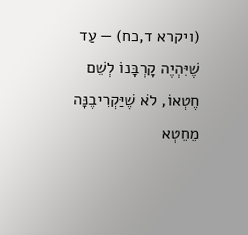(ויקרא ד,כח) — עַד שֶׁיִּהְיֶה קָרְבָּנוֹ לְשֵׁם חֶטְאוֹ, לֹא שֶׁיַּקְרִיבֶנָּה מֵחֵטְא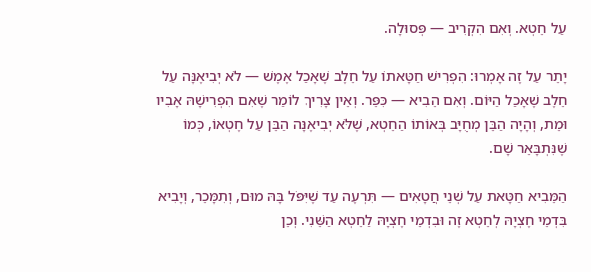עַל חֵטְא. וְאִם הִקְרִיב — פְּסוּלָה.

יָתֵר עַל זֶה אָמְרוּ: הִפְרִישׁ חַטָּאתוֹ עַל חֵלֶב שֶׁאָכַל אֶמֶשׁ — לֹא יְבִיאֶנָּה עַל חֵלֶב שֶׁאָכַל הַיּוֹם. וְאִם הֵבִיא — כִּפֵּר. וְאֵין צָרִיךְ לוֹמַר שֶׁאִם הִפְרִישָׁהּ אָבִיו וּמֵת, וְהָיָה הַבֵּן מְחֻיָּב בְּאוֹתוֹ הַחֵטְא, שֶׁלֹּא יְבִיאֶנָּה הַבֵּן עַל חֶטְאוֹ, כְּמוֹ שֶׁנִּתְבָּאֵר שָׁם.

הַמֵּבִיא חַטָּאת עַל שְׁנֵי חֲטָאִים — תִּרְעֶה עַד שֶׁיִּפֹּל בָּהּ מוּם, וְתִמָּכֵר, וְיָבִיא בִּדְמֵי חֶצְיָהּ לְחֵטְא זֶה וּבִדְמֵי חֶצְיָהּ לַחֵטְא הַשֵּׁנִי. וְכֵן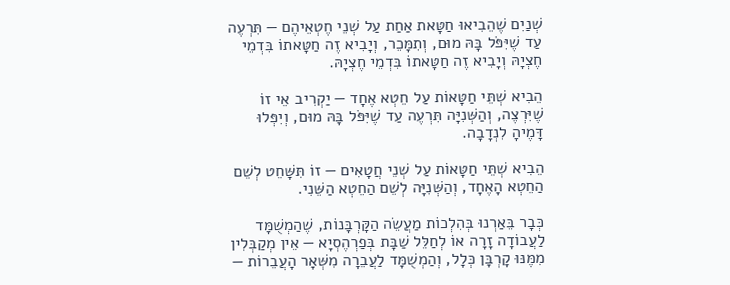שְׁנַיִם שֶׁהֵבִיאוּ חַטָּאת אַחַת עַל שְׁנֵי חֶטְאֵיהֶם — תִּרְעֶה עַד שֶׁיִּפֹּל בָּהּ מוּם, וְתִמָּכֵר, וְיָבִיא זֶה חַטָּאתוֹ בִּדְמֵי חֶצְיָהּ וְיָבִיא זֶה חַטָּאתוֹ בִּדְמֵי חֶצְיָהּ.

הֵבִיא שְׁתֵּי חַטָּאוֹת עַל חֵטְא אֶחָד — יַקְרִיב אֵי זוֹ שֶׁיִּרְצֶה, וְהַשְּׁנִיָּה תִּרְעֶה עַד שֶׁיִּפֹּל בָּהּ מוּם, וְיִפְּלוּ דָּמֶיהָ לִנְדָבָה.

הֵבִיא שְׁתֵּי חַטָּאוֹת עַל שְׁנֵי חֲטָאִים — זוֹ תִּשָּׁחֵט לְשֵׁם הַחֵטְא הָאֶחָד, וְהַשְּׁנִיָּה לְשֵׁם הַחֵטְא הַשֵּׁנִי.

כְּבָר בֵּאַרְנוּ בְּהִלְכוֹת מַעֲשֵׂה הַקָּרְבָּנוֹת, שֶׁהַמְשֻׁמָּד לַעֲבוֹדָה זָרָה אוֹ לְחַלֵּל שַׁבָּת בְּפַרְהֶסְיָא — אֵין מְקַבְּלִין מִמֶּנּוּ קָרְבָּן כְּלָל, וְהַמְשֻׁמָּד לַעֲבֵרָה מִשְּׁאָר הָעֲבֵרוֹת —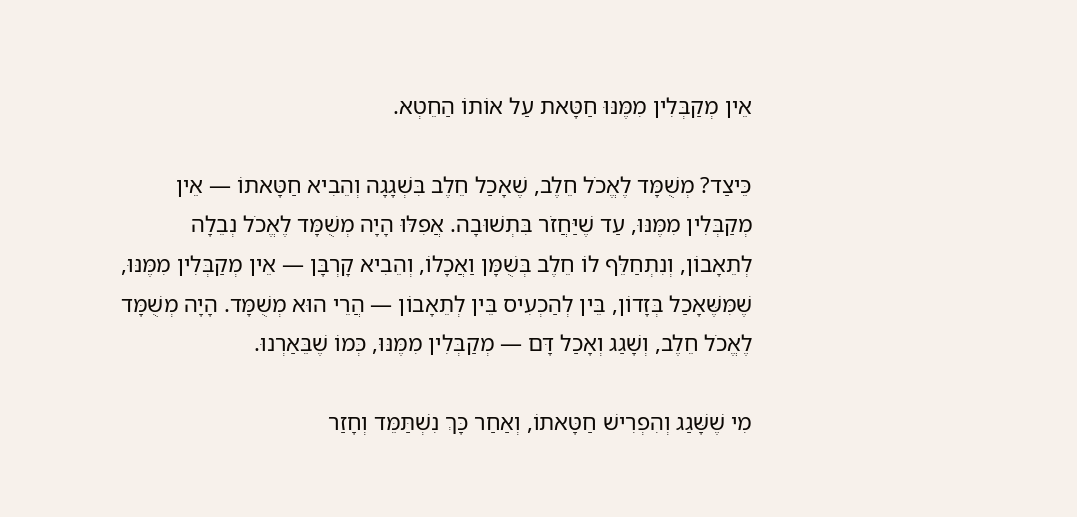אֵין מְקַבְּלִין מִמֶּנּוּ חַטָּאת עַל אוֹתוֹ הַחֵטְא.

כֵּיצַד? מְשֻׁמָּד לֶאֱכֹל חֵלֶב, שֶׁאָכַל חֵלֶב בִּשְׁגָגָה וְהֵבִיא חַטָּאתוֹ — אֵין מְקַבְּלִין מִמֶּנּוּ, עַד שֶׁיַּחֲזֹר בִּתְשׁוּבָה. אֲפִלּוּ הָיָה מְשֻׁמָּד לֶאֱכֹל נְבֵלָה לְתֵאָבוֹן, וְנִתְחַלֵּף לוֹ חֵלֶב בְּשֻׁמָּן וַאֲכָלוֹ, וְהֵבִיא קָרְבָּן — אֵין מְקַבְּלִין מִמֶּנּוּ, שֶׁמִּשֶּׁאָכַל בְּזָדוֹן, בֵּין לְהַכְעִיס בֵּין לְתֵאָבוֹן — הֲרֵי הוּא מְשֻׁמָּד. הָיָה מְשֻׁמָּד לֶאֱכֹל חֵלֶב, וְשָׁגַג וְאָכַל דָּם — מְקַבְּלִין מִמֶּנּוּ, כְּמוֹ שֶׁבֵּאַרְנוּ.

מִי שֶׁשָּׁגַג וְהִפְרִישׁ חַטָּאתוֹ, וְאַחַר כָּךְ נִשְׁתַּמֵּד וְחָזַר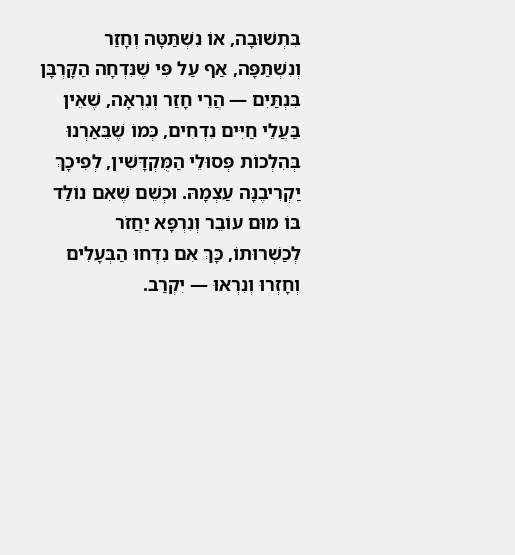בִּתְשׁוּבָה, אוֹ נִשְׁתַּטָּה וְחָזַר וְנִשְׁתַּפָּה, אַף עַל פִּי שֶׁנִּדְחָה הַקָּרְבָּן בִּנְתַּיִם — הֲרֵי חָזַר וְנִרְאָה, שֶׁאֵין בַּעֲלֵי חַיִּים נִדְחִים, כְּמוֹ שֶׁבֵּאַרְנוּ בְּהִלְכוֹת פְּסוּלֵי הַמֻּקְדָּשִׁין, לְפִיכָךְ יַקְרִיבֶנָּה עַצְמָהּ. וּכְשֵׁם שֶׁאִם נוֹלַד בּוֹ מוּם עוֹבֵר וְנִרְפָּא יַחֲזֹר לְכַשְׁרוּתוֹ, כָּךְ אִם נִדְחוּ הַבְּעָלִים וְחָזְרוּ וְנִרְאוּ — יִקְרַב.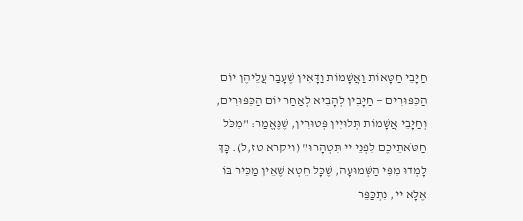חַיָּבֵי חַטָּאוֹת וַאֲשָׁמוֹת וַדָּאִין שֶׁעָבַר עֲלֵיהֶן יוֹם הַכִּפּוּרִים — חַיָּבִין לְהָבִיא לְאַחַר יוֹם הַכִּפּוּרִים, וְחַיָּבֵי אֲשָׁמוֹת תְּלוּיִין פְּטוּרִין, שֶׁנֶּאֱמַר: "מִכֹּל חַטֹּאתֵיכֶם לִפְנֵי יי תִּטְהָרוּ" (ויקרא טז,ל). כָּךְ לָמְדוּ מִפִּי הַשְּׁמוּעָה, שֶׁכָּל חֵטְא שֶׁאֵין מַכִּיר בּוֹ אֶלָּא יי, נִתְכַּפֵּר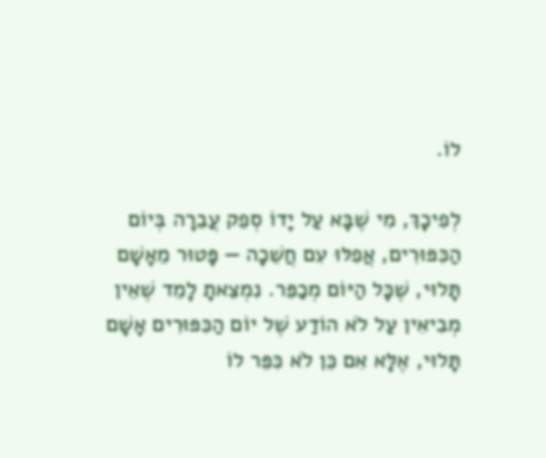לוֹ.

לְפִיכָךְ, מִי שֶׁבָּא עַל יָדוֹ סְפֵק עֲבֵרָה בְּיוֹם הַכִּפּוּרִים, אֲפִלּוּ עִם חֲשֵׁכָה — פָּטוּר מֵאָשָׁם תָּלוּי, שֶׁכָּל הַיּוֹם מְכַפֵּר. נִמְצֵאתָ לָמֵד שֶׁאֵין מְבִיאִין עַל לֹא הוֹדַע שֶׁל יוֹם הַכִּפּוּרִים אָשָׁם תָּלוּי, אֶלָּא אִם כֵּן לֹא כִּפֵּר לוֹ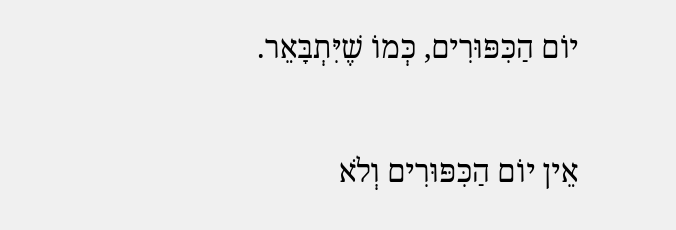יוֹם הַכִּפּוּרִים, כְּמוֹ שֶׁיִּתְבָּאֵר.

אֵין יוֹם הַכִּפּוּרִים וְלֹא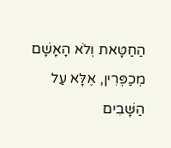הַחַטָּאת וְלֹא הָאָשָׁם מְכַפְּרִין, אֶלָּא עַל הַשָּׁבִים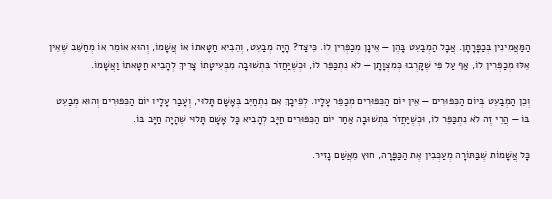הַמַּאֲמִינִין בְּכַפָּרָתָן. אֲבָל הַמְבַעֵט בָּהֶן — אֵינָן מְכַפְּרִין לוֹ. כֵּיצַד? הָיָה מְבַעֵט, וְהֵבִיא חַטָּאתוֹ אוֹ אֲשָׁמוֹ, וְהוּא אוֹמֵר אוֹ מְחַשֵּׁב שֶׁאֵין אֵלּוּ מְכַפְּרִין לוֹ, אַף עַל פִּי שֶׁקָּרְבוּ כְּמִצְוָתָן — לֹא נִתְכַּפֵּר לוֹ, וּכְשֶׁיַּחֲזֹר בִּתְשׁוּבָה מִבְּעִיטָתוֹ צָרִיךְ לְהָבִיא חַטָּאתוֹ וַאֲשָׁמוֹ.

וְכֵן הַמְבַעֵט בְּיוֹם הַכִּפּוּרִים — אֵין יוֹם הַכִּפּוּרִים מְכַפֵּר עָלָיו. לְפִיכָךְ אִם נִתְחַיֵּב בְּאָשָׁם תָּלוּי, וְעָבַר עָלָיו יוֹם הַכִּפּוּרִים וְהוּא מְבַעֵט בּוֹ — הֲרֵי זֶה לֹא נִתְכַּפֵּר לוֹ, וּכְשֶׁיַּחֲזֹר בִּתְשׁוּבָה אַחַר יוֹם הַכִּפּוּרִים חַיָּב לְהָבִיא כָּל אָשָׁם תָּלוּי שֶׁהָיָה חַיָּב בּוֹ.

כָּל אֲשָׁמוֹת שֶׁבַּתּוֹרָה מְעַכְּבִין אֶת הַכַּפָּרָה, חוּץ מֵאֲשַׁם נָזִיר.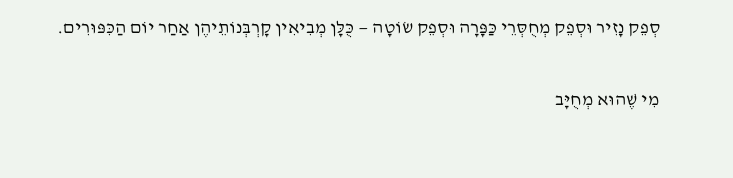סְפֵק נָזִיר וּסְפֵק מְחֻסְּרֵי כַּפָּרָה וּסְפֵק שׂוֹטָה — כֻּלָּן מְבִיאִין קָרְבְּנוֹתֵיהֶן אַחַר יוֹם הַכִּפּוּרִים.

מִי שֶׁהוּא מְחֻיָּב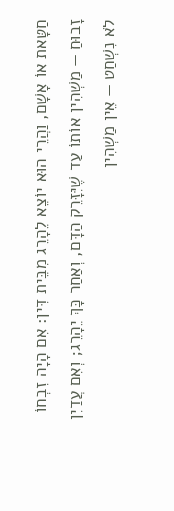חַטָּאת אוֹ אָשָׁם, וַהֲרֵי הוּא יוֹצֵא לֵהָרֵג מִבֵּית דִּין: אִם הָיָה זִבְחוֹ זָבוּחַ — מַשְׁהִין אוֹתוֹ עַד שֶׁיִּזָּרֵק הַדָּם, וְאַחַר כָּךְ יֵהָרֵג; וְאִם עֲדַיִן לֹא נִשְׁחַט — אֵין מַשְׁהִין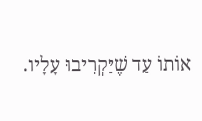אוֹתוֹ עַד שֶׁיַּקְרִיבוּ עָלָיו.